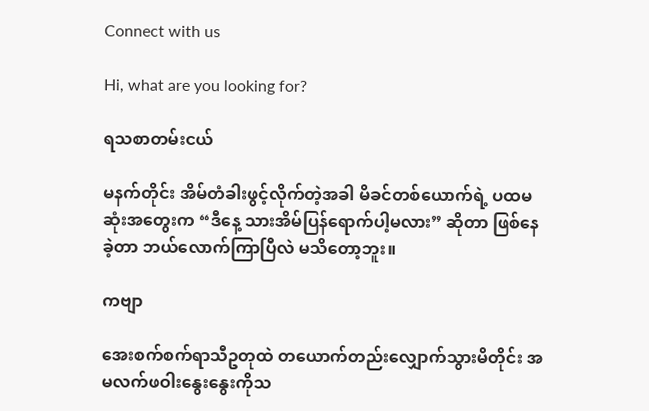Connect with us

Hi, what are you looking for?

ရသစာတမ်းငယ်

မနက်တိုင်း အိမ်တံခါးဖွင့်လိုက်တဲ့အခါ မိခင်တစ်ယောက်ရဲ့ ပထမဆုံးအတွေးက “ဒီနေ့ သားအိမ်ပြန်ရောက်ပါ့မလား” ဆိုတာ ဖြစ်နေခဲ့တာ ဘယ်လောက်ကြာပြီလဲ မသိတော့ဘူး။

ကဗျာ

အေးစက်စက်ရာသီဥတုထဲ တယောက်တည်းလျှောက်သွားမိတိုင်း အမလက်ဖဝါးနွေးနွေးကိုသ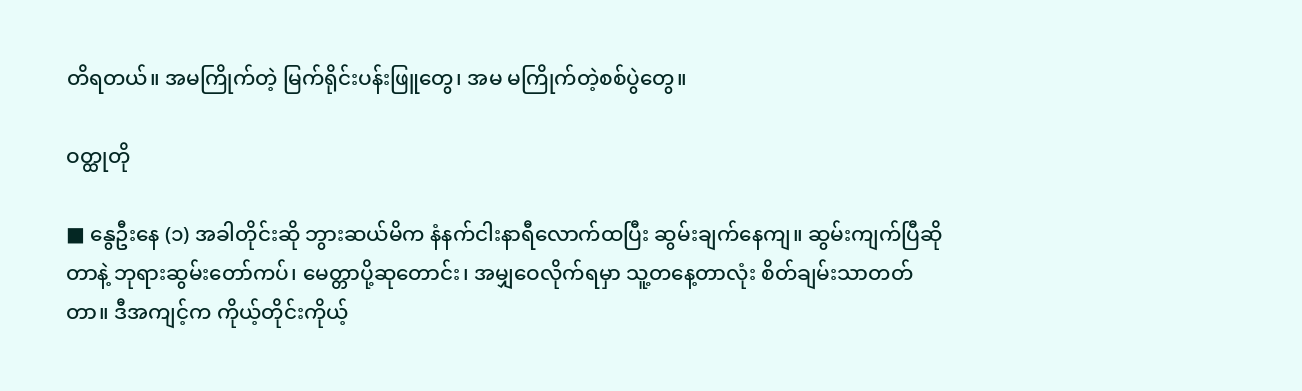တိရတယ်။ အမကြိုက်တဲ့ မြက်ရိုင်းပန်းဖြူတွေ၊ အမ မကြိုက်တဲ့စစ်ပွဲတွေ။

ဝတ္ထုတို

■ နွေဦးနေ (၁) အခါတိုင်းဆို ဘွားဆယ်မိက နံနက်ငါးနာရီလောက်ထပြီး ဆွမ်းချက်နေကျ။ ဆွမ်းကျက်ပြီဆိုတာနဲ့ ဘုရားဆွမ်းတော်ကပ်၊ မေတ္တာပို့ဆုတောင်း၊ အမျှဝေလိုက်ရမှာ သူ့တနေ့တာလုံး စိတ်ချမ်းသာတတ်တာ။ ဒီအကျင့်က ကိုယ့်တိုင်းကိုယ့်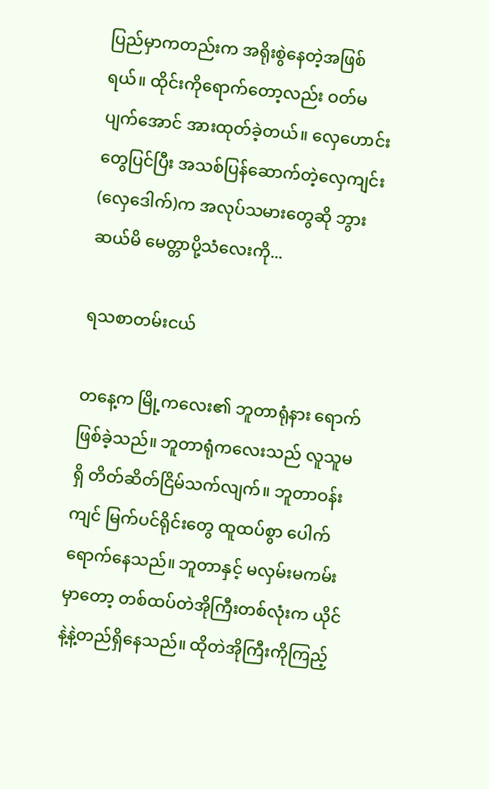ပြည်မှာကတည်းက အရိုးစွဲနေတဲ့အဖြစ်ရယ်။ ထိုင်းကိုရောက်တော့လည်း ဝတ်မပျက်အောင် အားထုတ်ခဲ့တယ်။ လှေဟောင်းတွေပြင်ပြီး အသစ်ပြန်ဆောက်တဲ့လှေကျင်း(လှေဒေါက်)က အလုပ်သမားတွေဆို ဘွားဆယ်မိ မေတ္တာပို့သံလေးကို...

ရသစာတမ်းငယ်

တနေ့က မြို့ကလေး၏ ဘူတာရုံနား ရောက်ဖြစ်ခဲ့သည်။ ဘူတာရုံကလေးသည် လူသူမရှိ တိတ်ဆိတ်ငြိမ်သက်လျက်။ ဘူတာဝန်းကျင် မြက်ပင်ရိုင်းတွေ ထူထပ်စွာ ပေါက်ရောက်နေသည်။ ဘူတာနှင့် မလှမ်းမကမ်းမှာတော့ တစ်ထပ်တဲအိုကြီးတစ်လုံးက ယိုင်နဲ့နဲ့တည်ရှိနေသည်။ ထိုတဲအိုကြီးကိုကြည့်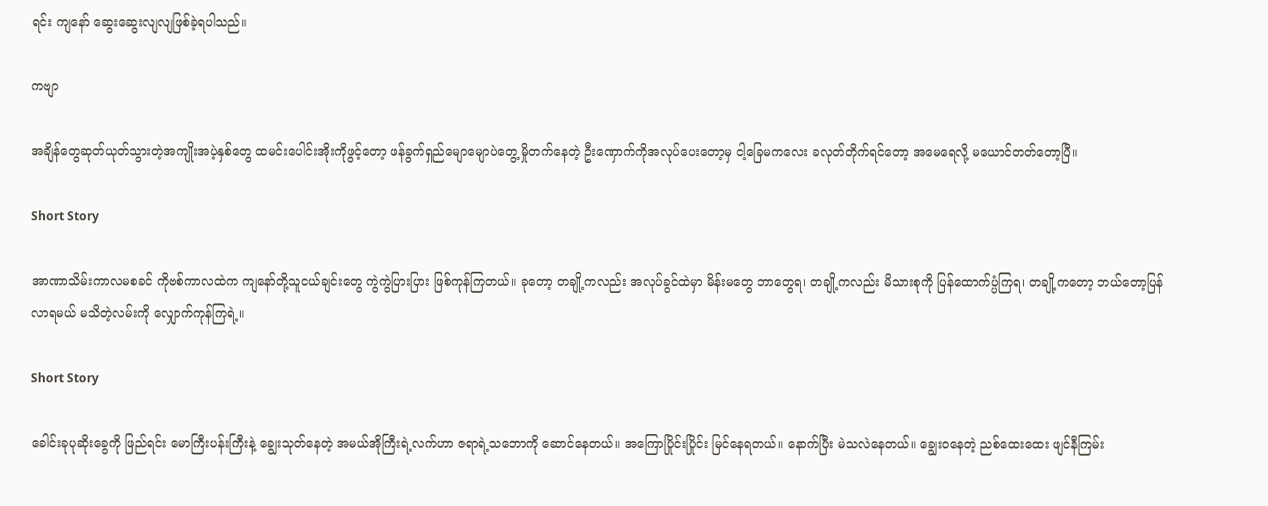ရင်း ကျနော် ဆွေးဆွေးလျလျဖြစ်ခဲ့ရပါသည်။

ကဗျာ

အချိန်တွေဆုတ်ယုတ်သွားတဲ့အကျိုးအပဲ့နှစ်တွေ ထမင်းပေါင်းအိုးကိုဖွင့်တော့ ဖန်ခွက်ရှည်မျောမျောပဲတွေ့ မှိုတက်နေတဲ့ ဦးဏှောက်ကိုအလုပ်ပေးတော့မှ ငါ့ခြေမကလေး ခလုတ်တိုက်ရင်တော့ အမေရေလို့ မယောင်တတ်တော့ပြီ။

Short Story

အာဏာသိမ်းကာလမစခင် ကိုဗစ်ကာလထဲက ကျနော်တို့သူငယ်ချင်းတွေ ကွဲကွဲပြားပြား ဖြစ်ကုန်ကြတယ်။ ခု‌တော့ တချို့ကလည်း အလုပ်ခွင်ထဲမှာ မိန်းမတွေ ဘာတွေရ၊ တချို့ကလည်း မိသားစုကို ပြန်ထောက်ပ္ပံကြရ၊ တချို့ကတော့ ဘယ်တော့ပြန်လာရမယ် မသိတဲ့လမ်းကို လျှောက်ကုန်ကြရဲ့။

Short Story

ခေါင်းခုပုဆိုးခွေကို ဖြည်ရင်း မောကြီးပန်းကြီးနဲ့ ချွေးသုတ်နေတဲ့ အမယ်အိုကြီးရဲ့လက်ဟာ ဇရာရဲ့သဘောကို ဆောင်နေတယ်။ အကြောပြိုင်းပြိုင်း မြင်နေရတယ်။ နောက်ပြီး မဲသလဲနေတယ်။ ချွေးဝနေတဲ့ ညစ်ထေးထေး ဖျင်နီကြမ်း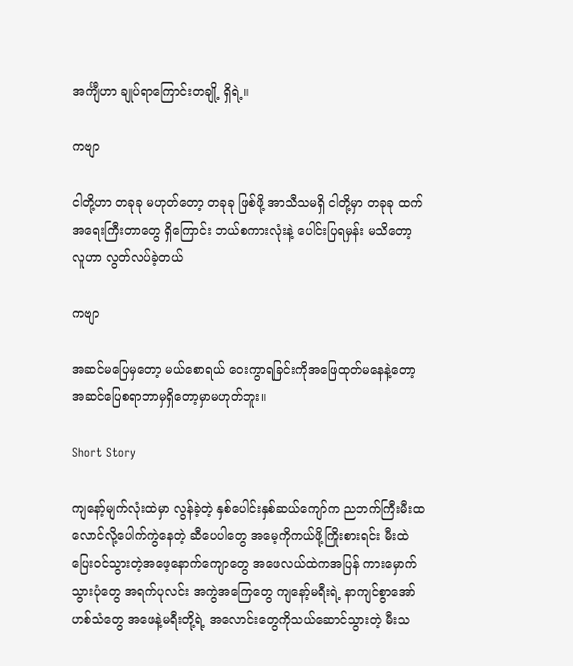အင်္ကျီဟာ ချုပ်ရာကြောင်းတချို့ ရှိရဲ့။

ကဗျာ

ငါတို့ဟာ တခုခု မဟုတ်တော့ တခုခု ဖြစ်ဖို့ အာသီသမရှိ ငါတို့မှာ တခုခု ထက် အရေးကြီးတာတွေ ရှိကြောင်း ဘယ်စကားလုံးနဲ့ ပေါင်းပြရမှန်း မသိတော့ လူဟာ လွတ်လပ်ခဲ့တယ်

ကဗျာ

အဆင်မပြေမှတော့ မယ်စောရယ် ဝေးကွာရခြင်းကိုအဖြေထုတ်မနေနဲ့တော့ အဆင်ပြေစရာဘာမှရှိတော့မှာမဟုတ်ဘူး။

Short Story

ကျနော့်မျက်လုံးထဲမှာ လွန်ခဲ့တဲ့ နှစ်ပေါင်းနှစ်ဆယ်ကျော်က ညဘက်ကြီးမီးထလောင်လို့ပေါက်ကွဲနေတဲ့ ဆီပေပါတွေ အမေ့ကိုကယ်ဖို့ကြိုးစားရင်း မီးထဲပြေးဝင်သွားတဲ့အဖေ့နောက်ကျောတွေ အဖေလယ်ထဲကအပြန် ကားမှောက်သွားပုံတွေ အရက်ပုလင်း အကွဲအကြေတွေ ကျနော့်မရီးရဲ့ နာကျင်စွာအော်ဟစ်သံတွေ အဖေနဲ့မရီးတို့ရဲ့ အလောင်းတွေကိုသယ်ဆောင်သွားတဲ့ မီးသ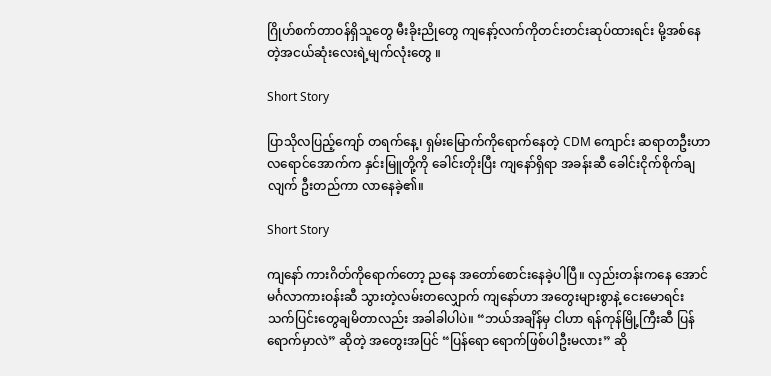ဂြိုဟ်စက်တာဝန်ရှိသူတွေ မီးခိုးညိုတွေ ကျနော့်လက်ကိုတင်းတင်းဆုပ်ထားရင်း မို့အစ်နေတဲ့အငယ်ဆုံးလေးရဲ့မျက်လုံးတွေ ။

Short Story

ပြာသိုလပြည့်ကျော် တရက်နေ့၊ ရှမ်းမြောက်ကိုရောက်နေတဲ့ CDM ကျောင်း ဆရာတဦးဟာ လရောင်အောက်က နှင်းမြူတို့ကို ခေါင်းတိုးပြီး ကျနော်ရှိရာ အခန်းဆီ ခေါင်းငိုက်စိုက်ချလျက် ဦးတည်ကာ လာနေခဲ့၏။

Short Story

ကျနော် ကားဂိတ်ကိုရောက်တော့ ညနေ အတော်စောင်းနေခဲ့ပါပြီ။ လှည်းတန်းကနေ အောင်မင်္ဂလာကားဝန်းဆီ သွားတဲ့လမ်းတလျှောက် ကျနော်ဟာ အတွေးများစွာနဲ့ ငေးမောရင်း သက်ပြင်းတွေချမိတာလည်း အခါခါပါပဲ။ “ဘယ်အချိန်မှ ငါဟာ ရန်ကုန်မြို့ကြီးဆီ ပြန်ရောက်မှာလဲ” ဆိုတဲ့ အတွေးအပြင် “ပြန်ရော ရောက်ဖြစ်ပါဦးမလား” ဆို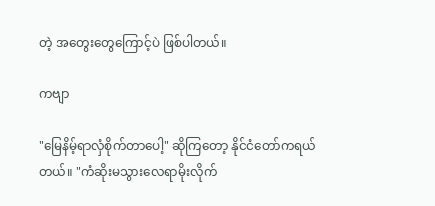တဲ့ အတွေးတွေကြောင့်ပဲ ဖြစ်ပါတယ်။

ကဗျာ

"မြေနိမ့်ရာလှံစိုက်တာပေါ့" ဆိုကြတော့ နိုင်ငံတော်ကရယ်တယ်။ "ကံဆိုးမသွားလေရာမိုးလိုက်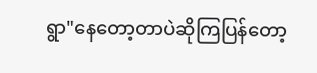ရွာ"နေတော့တာပဲဆိုကြပြန်တော့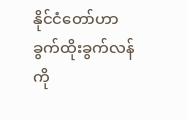နိုင်ငံတော်ဟာခွက်ထိုးခွက်လန်ကို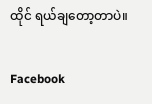ထိုင် ရယ်ချတော့တာပဲ။

Facebook